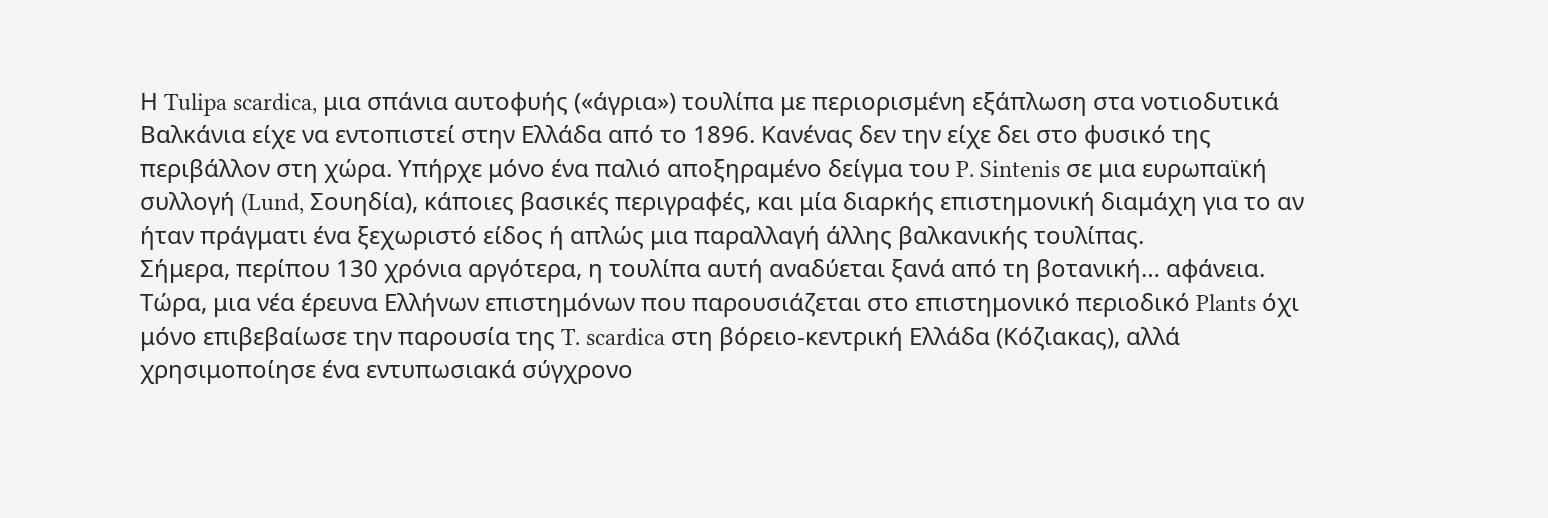Η Tulipa scardica, μια σπάνια αυτοφυής («άγρια») τουλίπα με περιορισμένη εξάπλωση στα νοτιοδυτικά Βαλκάνια είχε να εντοπιστεί στην Ελλάδα από το 1896. Κανένας δεν την είχε δει στο φυσικό της περιβάλλον στη χώρα. Υπήρχε μόνο ένα παλιό αποξηραμένο δείγμα του P. Sintenis σε μια ευρωπαϊκή συλλογή (Lund, Σουηδία), κάποιες βασικές περιγραφές, και μία διαρκής επιστημονική διαμάχη για το αν ήταν πράγματι ένα ξεχωριστό είδος ή απλώς μια παραλλαγή άλλης βαλκανικής τουλίπας.
Σήμερα, περίπου 130 χρόνια αργότερα, η τουλίπα αυτή αναδύεται ξανά από τη βοτανική… αφάνεια.
Τώρα, μια νέα έρευνα Ελλήνων επιστημόνων που παρουσιάζεται στο επιστημονικό περιοδικό Plants όχι μόνο επιβεβαίωσε την παρουσία της T. scardica στη βόρειο-κεντρική Ελλάδα (Κόζιακας), αλλά χρησιμοποίησε ένα εντυπωσιακά σύγχρονο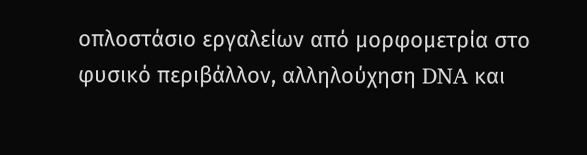οπλοστάσιο εργαλείων από μορφομετρία στο φυσικό περιβάλλον, αλληλούχηση DNA και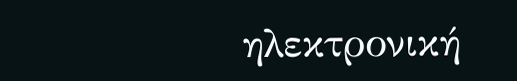ηλεκτρονική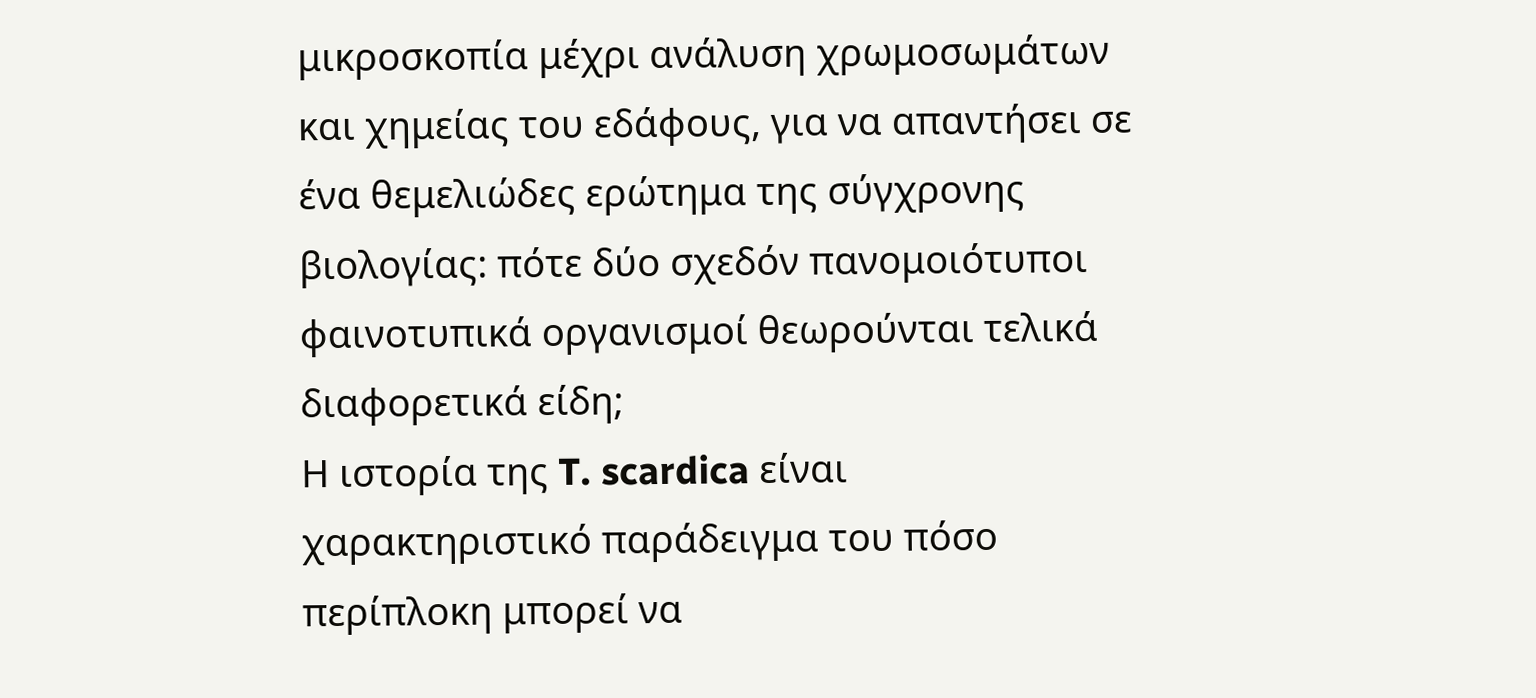μικροσκοπία μέχρι ανάλυση χρωμοσωμάτων και χημείας του εδάφους, για να απαντήσει σε ένα θεμελιώδες ερώτημα της σύγχρονης βιολογίας: πότε δύο σχεδόν πανομοιότυποι φαινοτυπικά οργανισμοί θεωρούνται τελικά διαφορετικά είδη;
Η ιστορία της T. scardica είναι χαρακτηριστικό παράδειγμα του πόσο περίπλοκη μπορεί να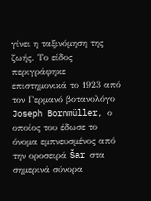γίνει η ταξινόμηση της ζωής. Το είδος περιγράφηκε επιστημονικά το 1923 από τον Γερμανό βοτανολόγο Joseph Bornmüller, ο οποίος του έδωσε το όνομα εμπνευσμένος από την οροσειρά Šar στα σημερινά σύνορα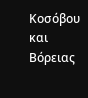Κοσόβου και Βόρειας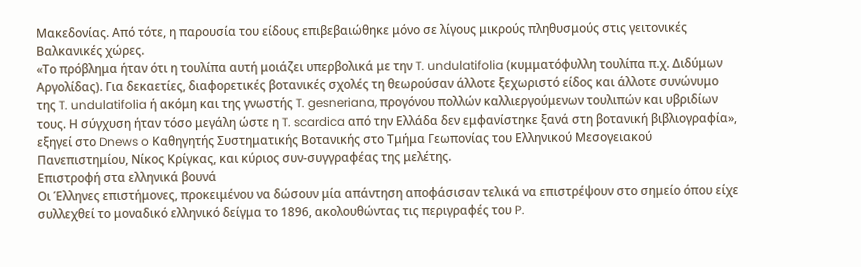Μακεδονίας. Από τότε, η παρουσία του είδους επιβεβαιώθηκε μόνο σε λίγους μικρούς πληθυσμούς στις γειτονικές Βαλκανικές χώρες.
«Το πρόβλημα ήταν ότι η τουλίπα αυτή μοιάζει υπερβολικά με την T. undulatifolia (κυμματόφυλλη τουλίπα π.χ. Διδύμων Αργολίδας). Για δεκαετίες, διαφορετικές βοτανικές σχολές τη θεωρούσαν άλλοτε ξεχωριστό είδος και άλλοτε συνώνυμο της T. undulatifolia ή ακόμη και της γνωστής T. gesneriana, προγόνου πολλών καλλιεργούμενων τουλιπών και υβριδίων τους. Η σύγχυση ήταν τόσο μεγάλη ώστε η T. scardica από την Ελλάδα δεν εμφανίστηκε ξανά στη βοτανική βιβλιογραφία», εξηγεί στο Dnews o Καθηγητής Συστηματικής Βοτανικής στο Τμήμα Γεωπονίας του Ελληνικού Μεσογειακού Πανεπιστημίου, Νίκος Κρίγκας, και κύριος συν-συγγραφέας της μελέτης.
Επιστροφή στα ελληνικά βουνά
Οι Έλληνες επιστήμονες, προκειμένου να δώσουν μία απάντηση αποφάσισαν τελικά να επιστρέψουν στο σημείο όπου είχε συλλεχθεί το μοναδικό ελληνικό δείγμα το 1896, ακολουθώντας τις περιγραφές του P.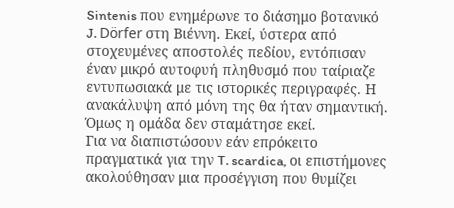Sintenis που ενημέρωνε το διάσημο βοτανικό J. Dörfer στη Βιέννη. Εκεί, ύστερα από στοχευμένες αποστολές πεδίου, εντόπισαν έναν μικρό αυτοφυή πληθυσμό που ταίριαζε εντυπωσιακά με τις ιστορικές περιγραφές. Η ανακάλυψη από μόνη της θα ήταν σημαντική. Όμως η ομάδα δεν σταμάτησε εκεί.
Για να διαπιστώσουν εάν επρόκειτο πραγματικά για την T. scardica, οι επιστήμονες ακολούθησαν μια προσέγγιση που θυμίζει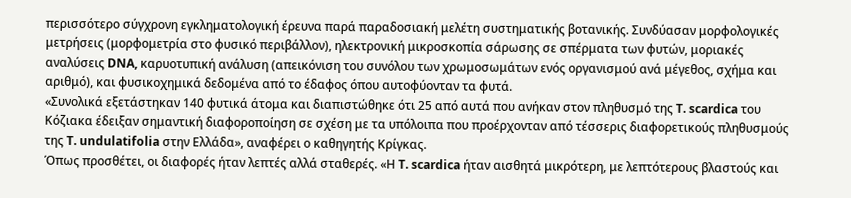περισσότερο σύγχρονη εγκληματολογική έρευνα παρά παραδοσιακή μελέτη συστηματικής βοτανικής. Συνδύασαν μορφολογικές μετρήσεις (μορφομετρία στο φυσικό περιβάλλον), ηλεκτρονική μικροσκοπία σάρωσης σε σπέρματα των φυτών, μοριακές αναλύσεις DNA, καρυοτυπική ανάλυση (απεικόνιση του συνόλου των χρωμοσωμάτων ενός οργανισμού ανά μέγεθος, σχήμα και αριθμό), και φυσικοχημικά δεδομένα από το έδαφος όπου αυτοφύονταν τα φυτά.
«Συνολικά εξετάστηκαν 140 φυτικά άτομα και διαπιστώθηκε ότι 25 από αυτά που ανήκαν στον πληθυσμό της T. scardica του Κόζιακα έδειξαν σημαντική διαφοροποίηση σε σχέση με τα υπόλοιπα που προέρχονταν από τέσσερις διαφορετικούς πληθυσμούς της T. undulatifolia στην Ελλάδα», αναφέρει ο καθηγητής Κρίγκας.
Όπως προσθέτει, οι διαφορές ήταν λεπτές αλλά σταθερές. «Η T. scardica ήταν αισθητά μικρότερη, με λεπτότερους βλαστούς και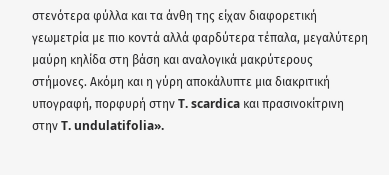στενότερα φύλλα και τα άνθη της είχαν διαφορετική γεωμετρία με πιο κοντά αλλά φαρδύτερα τέπαλα, μεγαλύτερη μαύρη κηλίδα στη βάση και αναλογικά μακρύτερους στήμονες. Ακόμη και η γύρη αποκάλυπτε μια διακριτική υπογραφή, πορφυρή στην T. scardica και πρασινοκίτρινη στην T. undulatifolia».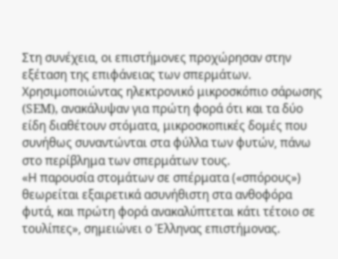Στη συνέχεια, οι επιστήμονες προχώρησαν στην εξέταση της επιφάνειας των σπερμάτων. Χρησιμοποιώντας ηλεκτρονικό μικροσκόπιο σάρωσης (SEM), ανακάλυψαν για πρώτη φορά ότι και τα δύο είδη διαθέτουν στόματα, μικροσκοπικές δομές που συνήθως συναντώνται στα φύλλα των φυτών, πάνω στο περίβλημα των σπερμάτων τους.
«Η παρουσία στομάτων σε σπέρματα («σπόρους») θεωρείται εξαιρετικά ασυνήθιστη στα ανθοφόρα φυτά, και πρώτη φορά ανακαλύπτεται κάτι τέτοιο σε τουλίπες», σημειώνει ο Έλληνας επιστήμονας.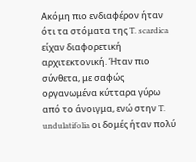Ακόμη πιο ενδιαφέρον ήταν ότι τα στόματα της T. scardica είχαν διαφορετική αρχιτεκτονική. Ήταν πιο σύνθετα, με σαφώς οργανωμένα κύτταρα γύρω από το άνοιγμα, ενώ στην T. undulatifolia οι δομές ήταν πολύ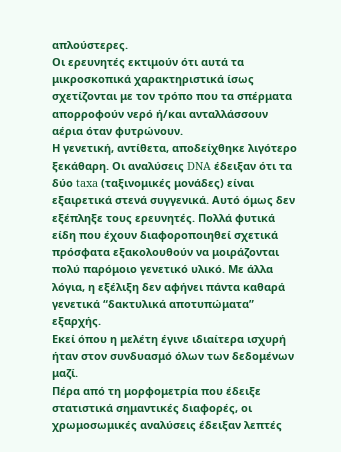απλούστερες.
Οι ερευνητές εκτιμούν ότι αυτά τα μικροσκοπικά χαρακτηριστικά ίσως σχετίζονται με τον τρόπο που τα σπέρματα απορροφούν νερό ή/και ανταλλάσσουν αέρια όταν φυτρώνουν.
Η γενετική, αντίθετα, αποδείχθηκε λιγότερο ξεκάθαρη. Οι αναλύσεις DNA έδειξαν ότι τα δύο taxa (ταξινομικές μονάδες) είναι εξαιρετικά στενά συγγενικά. Αυτό όμως δεν εξέπληξε τους ερευνητές. Πολλά φυτικά είδη που έχουν διαφοροποιηθεί σχετικά πρόσφατα εξακολουθούν να μοιράζονται πολύ παρόμοιο γενετικό υλικό. Με άλλα λόγια, η εξέλιξη δεν αφήνει πάντα καθαρά γενετικά “δακτυλικά αποτυπώματα” εξαρχής.
Εκεί όπου η μελέτη έγινε ιδιαίτερα ισχυρή ήταν στον συνδυασμό όλων των δεδομένων μαζί.
Πέρα από τη μορφομετρία που έδειξε στατιστικά σημαντικές διαφορές, οι χρωμοσωμικές αναλύσεις έδειξαν λεπτές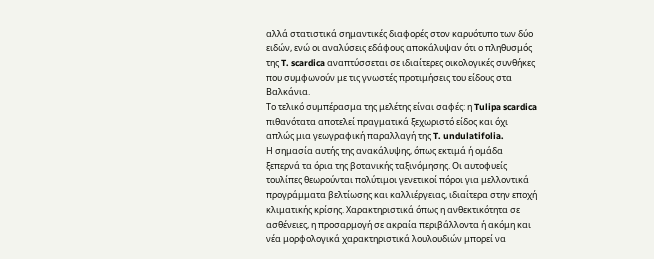αλλά στατιστικά σημαντικές διαφορές στον καρυότυπο των δύο ειδών, ενώ οι αναλύσεις εδάφους αποκάλυψαν ότι ο πληθυσμός της T. scardica αναπτύσσεται σε ιδιαίτερες οικολογικές συνθήκες που συμφωνούν με τις γνωστές προτιμήσεις του είδους στα Βαλκάνια.
Το τελικό συμπέρασμα της μελέτης είναι σαφές: η Tulipa scardica πιθανότατα αποτελεί πραγματικά ξεχωριστό είδος και όχι απλώς μια γεωγραφική παραλλαγή της T. undulatifolia.
Η σημασία αυτής της ανακάλυψης, όπως εκτιμά ή ομάδα ξεπερνά τα όρια της βοτανικής ταξινόμησης. Οι αυτοφυείς τουλίπες θεωρούνται πολύτιμοι γενετικοί πόροι για μελλοντικά προγράμματα βελτίωσης και καλλιέργειας, ιδιαίτερα στην εποχή κλιματικής κρίσης. Χαρακτηριστικά όπως η ανθεκτικότητα σε ασθένειες, η προσαρμογή σε ακραία περιβάλλοντα ή ακόμη και νέα μορφολογικά χαρακτηριστικά λουλουδιών μπορεί να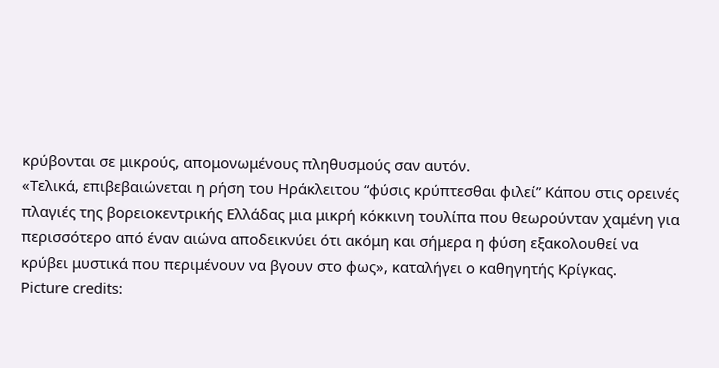κρύβονται σε μικρούς, απομονωμένους πληθυσμούς σαν αυτόν.
«Τελικά, επιβεβαιώνεται η ρήση του Ηράκλειτου “φύσις κρύπτεσθαι φιλεί” Κάπου στις ορεινές πλαγιές της βορειοκεντρικής Ελλάδας μια μικρή κόκκινη τουλίπα που θεωρούνταν χαμένη για περισσότερο από έναν αιώνα αποδεικνύει ότι ακόμη και σήμερα η φύση εξακολουθεί να κρύβει μυστικά που περιμένουν να βγουν στο φως», καταλήγει ο καθηγητής Κρίγκας.
Picture credits: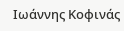Ιωάννης Κοφινάς